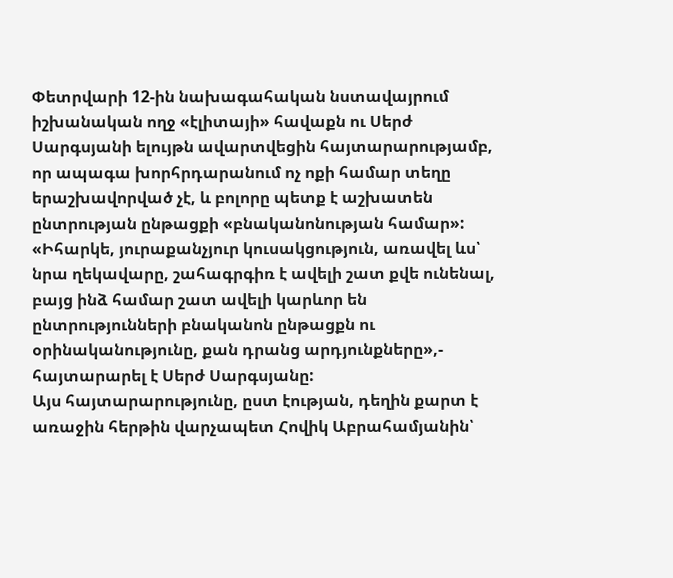Փետրվարի 12-ին նախագահական նստավայրում իշխանական ողջ «էլիտայի» հավաքն ու Սերժ Սարգսյանի ելույթն ավարտվեցին հայտարարությամբ, որ ապագա խորհրդարանում ոչ ոքի համար տեղը երաշխավորված չէ, և բոլորը պետք է աշխատեն ընտրության ընթացքի «բնականոնության համար»:
«Իհարկե, յուրաքանչյուր կուսակցություն, առավել ևս՝ նրա ղեկավարը, շահագրգիռ է ավելի շատ քվե ունենալ, բայց ինձ համար շատ ավելի կարևոր են ընտրությունների բնականոն ընթացքն ու օրինականությունը, քան դրանց արդյունքները»,- հայտարարել է Սերժ Սարգսյանը:
Այս հայտարարությունը, ըստ էության, դեղին քարտ է առաջին հերթին վարչապետ Հովիկ Աբրահամյանին՝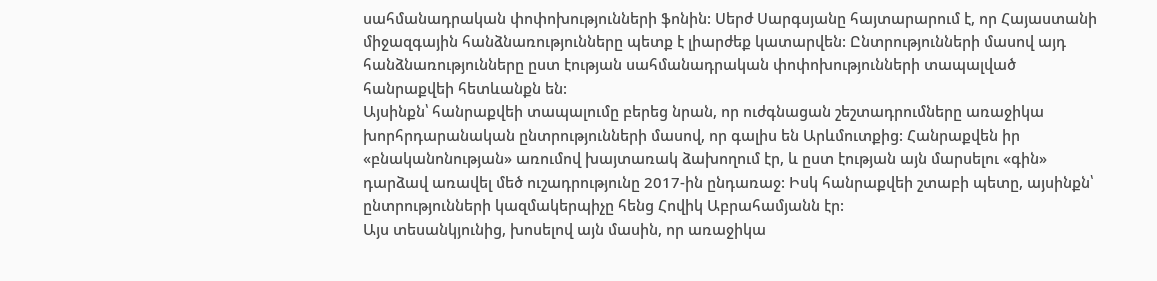սահմանադրական փոփոխությունների ֆոնին: Սերժ Սարգսյանը հայտարարում է, որ Հայաստանի միջազգային հանձնառությունները պետք է լիարժեք կատարվեն: Ընտրությունների մասով այդ հանձնառությունները ըստ էության սահմանադրական փոփոխությունների տապալված հանրաքվեի հետևանքն են:
Այսինքն՝ հանրաքվեի տապալումը բերեց նրան, որ ուժգնացան շեշտադրումները առաջիկա խորհրդարանական ընտրությունների մասով, որ գալիս են Արևմուտքից: Հանրաքվեն իր «բնականոնության» առումով խայտառակ ձախողում էր, և ըստ էության այն մարսելու «գին» դարձավ առավել մեծ ուշադրությունը 2017-ին ընդառաջ: Իսկ հանրաքվեի շտաբի պետը, այսինքն՝ ընտրությունների կազմակերպիչը հենց Հովիկ Աբրահամյանն էր:
Այս տեսանկյունից, խոսելով այն մասին, որ առաջիկա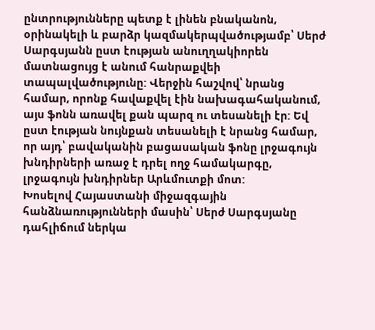ընտրությունները պետք է լինեն բնականոն, օրինակելի և բարձր կազմակերպվածությամբ՝ Սերժ Սարգսյանն ըստ էության անուղղակիորեն մատնացույց է անում հանրաքվեի տապալվածությունը: Վերջին հաշվով՝ նրանց համար, որոնք հավաքվել էին նախագահականում, այս ֆոնն առավել քան պարզ ու տեսանելի էր: Եվ ըստ էության նույնքան տեսանելի է նրանց համար, որ այդ՝ բավականին բացասական ֆոնը լրջագույն խնդիրների առաջ է դրել ողջ համակարգը, լրջագույն խնդիրներ Արևմուտքի մոտ:
Խոսելով Հայաստանի միջազգային հանձնառությունների մասին՝ Սերժ Սարգսյանը դահլիճում ներկա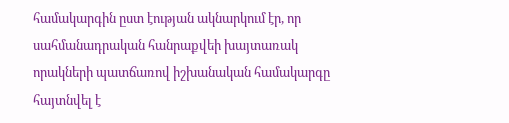համակարգին ըստ էության ակնարկում էր, որ սահմանադրական հանրաքվեի խայտառակ որակների պատճառով իշխանական համակարգը հայտնվել է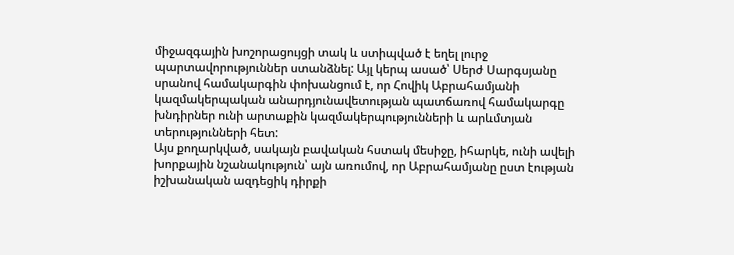միջազգային խոշորացույցի տակ և ստիպված է եղել լուրջ պարտավորություններ ստանձնել: Այլ կերպ ասած՝ Սերժ Սարգսյանը սրանով համակարգին փոխանցում է, որ Հովիկ Աբրահամյանի կազմակերպական անարդյունավետության պատճառով համակարգը խնդիրներ ունի արտաքին կազմակերպությունների և արևմտյան տերությունների հետ:
Այս քողարկված, սակայն բավական հստակ մեսիջը, իհարկե, ունի ավելի խորքային նշանակություն՝ այն առումով, որ Աբրահամյանը ըստ էության իշխանական ազդեցիկ դիրքի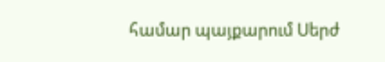համար պայքարում Սերժ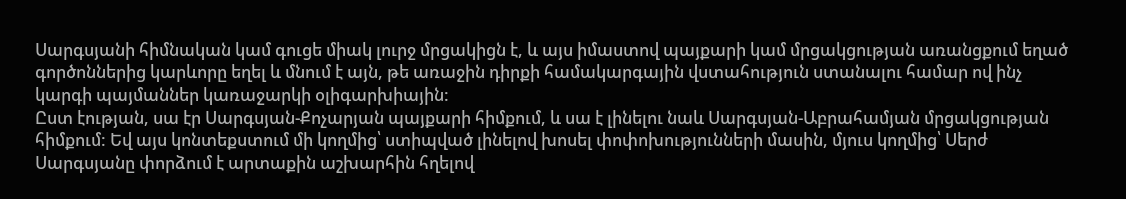Սարգսյանի հիմնական կամ գուցե միակ լուրջ մրցակիցն է, և այս իմաստով պայքարի կամ մրցակցության առանցքում եղած գործոններից կարևորը եղել և մնում է այն, թե առաջին դիրքի համակարգային վստահություն ստանալու համար ով ինչ կարգի պայմաններ կառաջարկի օլիգարխիային:
Ըստ էության, սա էր Սարգսյան-Քոչարյան պայքարի հիմքում, և սա է լինելու նաև Սարգսյան-Աբրահամյան մրցակցության հիմքում: Եվ այս կոնտեքստում մի կողմից՝ ստիպված լինելով խոսել փոփոխությունների մասին, մյուս կողմից՝ Սերժ Սարգսյանը փորձում է արտաքին աշխարհին հղելով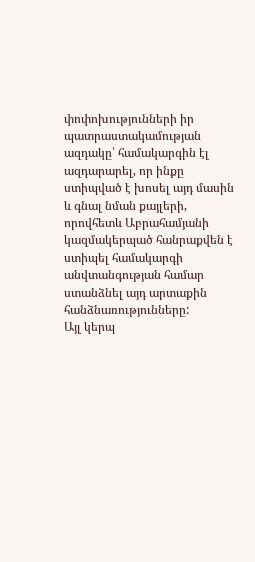փոփոխությունների իր պատրաստակամության ազդակը՝ համակարգին էլ ազդարարել, որ ինքը ստիպված է խոսել այդ մասին և գնալ նման քայլերի, որովհետև Աբրահամյանի կազմակերպած հանրաքվեն է ստիպել համակարգի անվտանգության համար ստանձնել այդ արտաքին հանձնառությունները:
Այլ կերպ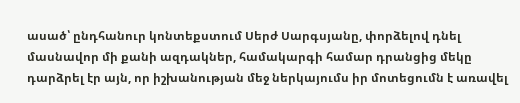ասած՝ ընդհանուր կոնտեքստում Սերժ Սարգսյանը, փորձելով դնել մասնավոր մի քանի ազդակներ, համակարգի համար դրանցից մեկը դարձրել էր այն, որ իշխանության մեջ ներկայումս իր մոտեցումն է առավել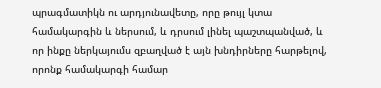պրագմատիկն ու արդյունավետը, որը թույլ կտա համակարգին և ներսում, և դրսում լինել պաշտպանված, և որ ինքը ներկայումս զբաղված է այն խնդիրները հարթելով, որոնք համակարգի համար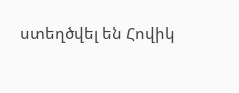ստեղծվել են Հովիկ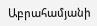Աբրահամյանի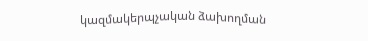կազմակերպչական ձախողման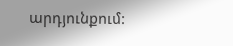արդյունքում: